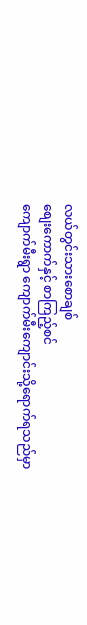လယ်တွင်းသားစောချစ်
စျေးကောက်နှင့် စာကြည့်စင်
ကျောက်မီးရွာ ကျောက်မီးကျောင်းသို့ရောက်ရသည်မှာ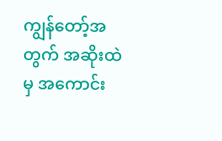ကျွန်တော့်အတွက် အဆိုးထဲမှ အကောင်း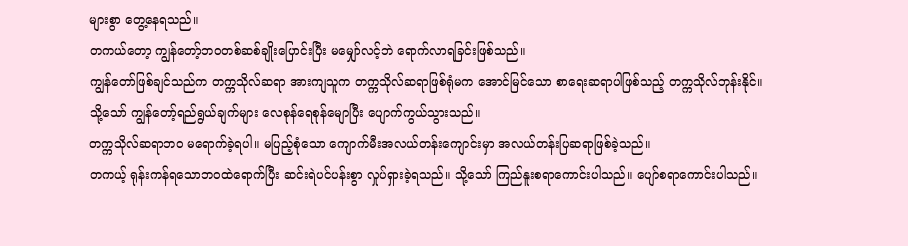များစွာ တွေ့နေရသည်။
တကယ်တော့ ကျွန်တော့်ဘဝတစ်ဆစ်ချိုးပြောင်းပြီး မမျှော်လင့်ဘဲ ရောက်လာရခြင်းဖြစ်သည်။
ကျွန်တော်ဖြစ်ချင်သည်က တက္ကသိုလ်ဆရာ အားကျသူက တက္ကသိုလ်ဆရာဖြစ်ရုံမက အောင်မြင်သော စာရေးဆရာပါဖြစ်သည့် တက္ကသိုလ်ဘုန်းနိုင်။
သို့သော် ကျွန်တော့်ရည်ရွယ်ချက်များ လေစုန်ရေစုန်မျောပြီး ပျောက်ကွယ်သွားသည်။
တက္ကသိုလ်ဆရာဘဝ မရောက်ခဲ့ရပါ။ မပြည့်စုံသော ကျောက်မီးအလယ်တန်းကျောင်းမှာ အလယ်တန်းပြဆရာဖြစ်ခဲ့သည်။
တကယ့် ရုန်းကန်ရသောဘဝထဲရောက်ပြီး ဆင်းရဲပင်ပန်းစွာ လှုပ်ရှားခဲ့ရသည်။ သို့သော် ကြည်နူးစရာကောင်းပါသည်။ ပျော်စရာကောင်းပါသည်။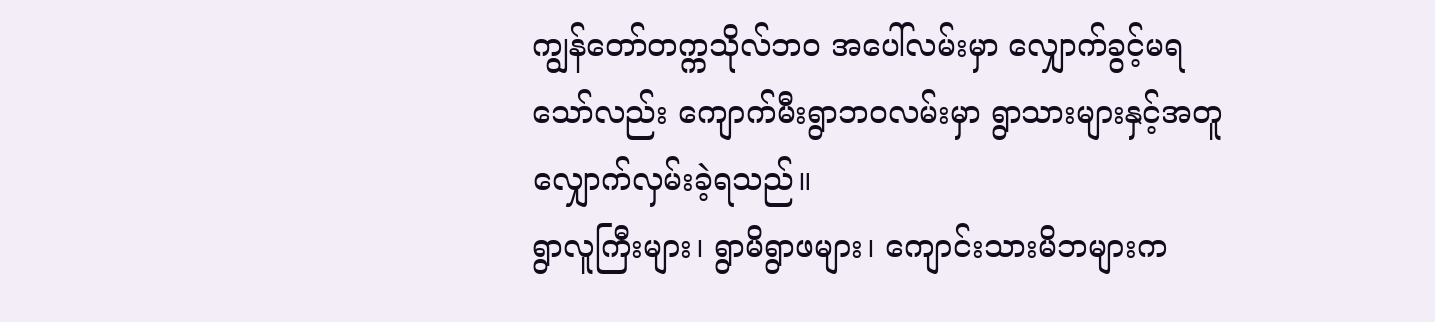ကျွန်တော်တက္ကသိုလ်ဘဝ အပေါ်လမ်းမှာ လျှောက်ခွင့်မရသော်လည်း ကျောက်မီးရွာဘဝလမ်းမှာ ရွာသားများနှင့်အတူ လျှောက်လှမ်းခဲ့ရသည်။
ရွာလူကြီးများ၊ ရွာမိရွာဖများ၊ ကျောင်းသားမိဘများက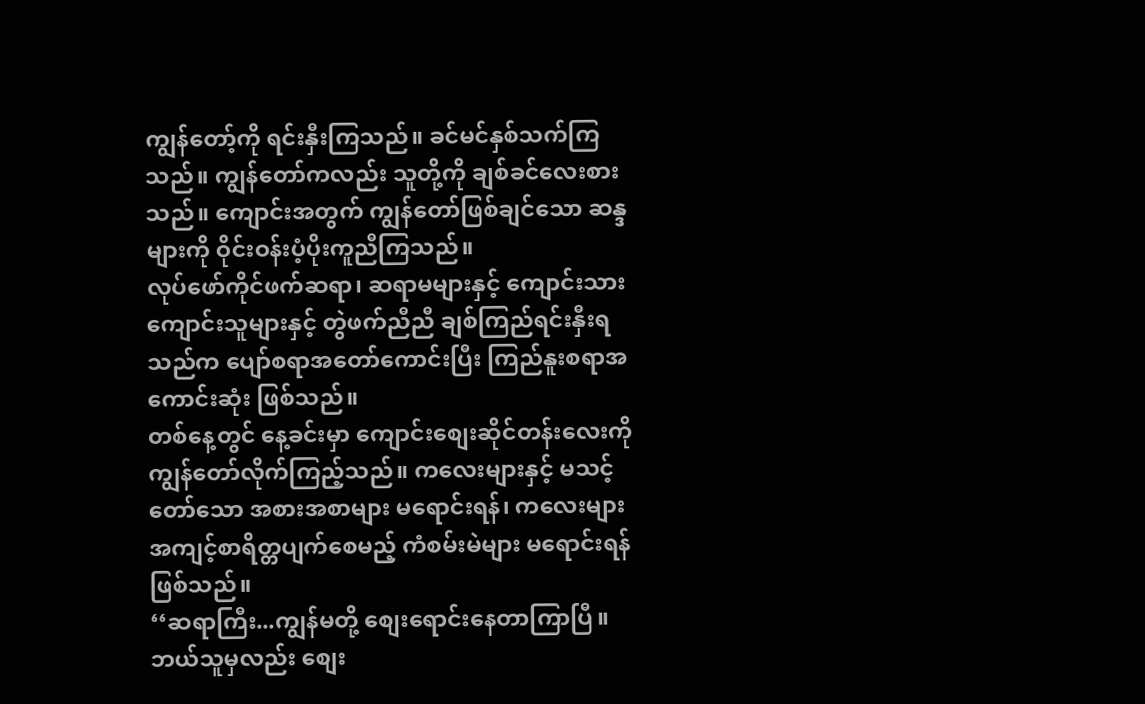ကျွန်တော့်ကို ရင်းနှီးကြသည်။ ခင်မင်နှစ်သက်ကြသည်။ ကျွန်တော်ကလည်း သူတို့ကို ချစ်ခင်လေးစားသည်။ ကျောင်းအတွက် ကျွန်တော်ဖြစ်ချင်သော ဆန္ဒများကို ဝိုင်းဝန်းပံ့ပိုးကူညီကြသည်။
လုပ်ဖော်ကိုင်ဖက်ဆရာ၊ ဆရာမများနှင့် ကျောင်းသား ကျောင်းသူများနှင့် တွဲဖက်ညီညီ ချစ်ကြည်ရင်းနှီးရသည်က ပျော်စရာအတော်ကောင်းပြီး ကြည်နူးစရာအကောင်းဆုံး ဖြစ်သည်။
တစ်နေ့တွင် နေ့ခင်းမှာ ကျောင်းစျေးဆိုင်တန်းလေးကို ကျွန်တော်လိုက်ကြည့်သည်။ ကလေးများနှင့် မသင့်တော်သော အစားအစာများ မရောင်းရန်၊ ကလေးများ အကျင့်စာရိတ္တပျက်စေမည့် ကံစမ်းမဲများ မရောင်းရန်ဖြစ်သည်။
‘‘ဆရာကြီး...ကျွန်မတို့ စျေးရောင်းနေတာကြာပြီ။ ဘယ်သူမှလည်း စျေး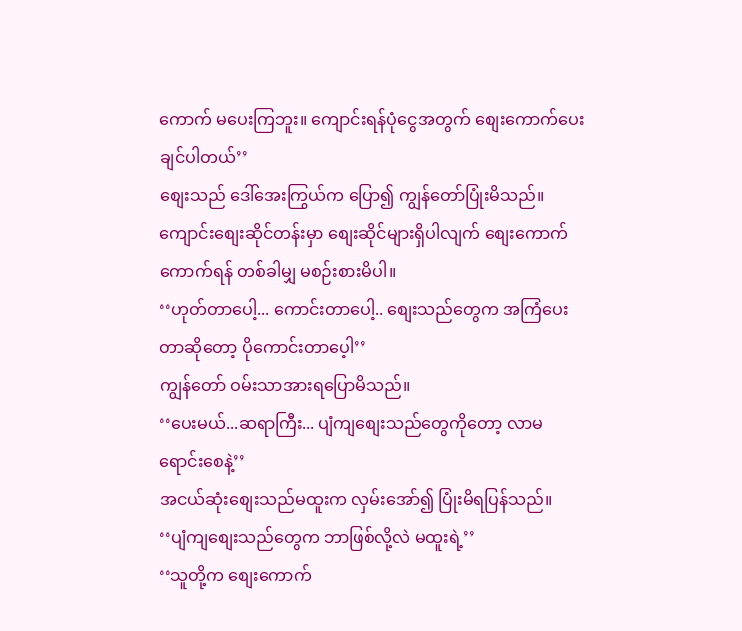ကောက် မပေးကြဘူး။ ကျောင်းရန်ပုံငွေအတွက် စျေးကောက်ပေးချင်ပါတယ်’’
စျေးသည် ဒေါ်အေးကြွယ်က ပြော၍ ကျွန်တော်ပြုံးမိသည်။
ကျောင်းစျေးဆိုင်တန်းမှာ စျေးဆိုင်များရှိပါလျက် စျေးကောက်ကောက်ရန် တစ်ခါမျှ မစဉ်းစားမိပါ။
‘‘ဟုတ်တာပေါ့... ကောင်းတာပေါ့.. စျေးသည်တွေက အကြံပေးတာဆိုတော့ ပိုကောင်းတာပေ့ါ’’
ကျွန်တော် ဝမ်းသာအားရပြောမိသည်။
‘‘ပေးမယ်...ဆရာကြီး... ပျံကျစျေးသည်တွေကိုတော့ လာမရောင်းစေနဲ့’’
အငယ်ဆုံးစျေးသည်မထူးက လှမ်းအော်၍ ပြုံးမိရပြန်သည်။
‘‘ပျံကျစျေးသည်တွေက ဘာဖြစ်လို့လဲ မထူးရဲ့’’
‘‘သူတို့က စျေးကောက်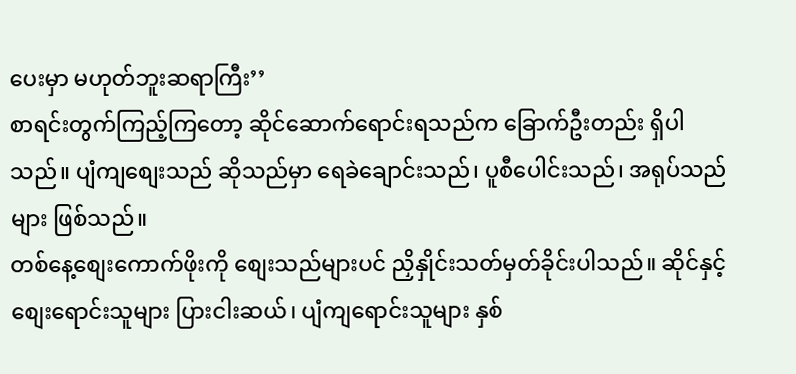ပေးမှာ မဟုတ်ဘူးဆရာကြီး’’
စာရင်းတွက်ကြည့်ကြတော့ ဆိုင်ဆောက်ရောင်းရသည်က ခြောက်ဦးတည်း ရှိပါသည်။ ပျံကျစျေးသည် ဆိုသည်မှာ ရေခဲချောင်းသည်၊ ပူစီပေါင်းသည်၊ အရုပ်သည်များ ဖြစ်သည်။
တစ်နေ့စျေးကောက်ဖိုးကို စျေးသည်များပင် ညှိနှိုင်းသတ်မှတ်ခိုင်းပါသည်။ ဆိုင်နှင့် စျေးရောင်းသူများ ပြားငါးဆယ်၊ ပျံကျရောင်းသူများ နှစ်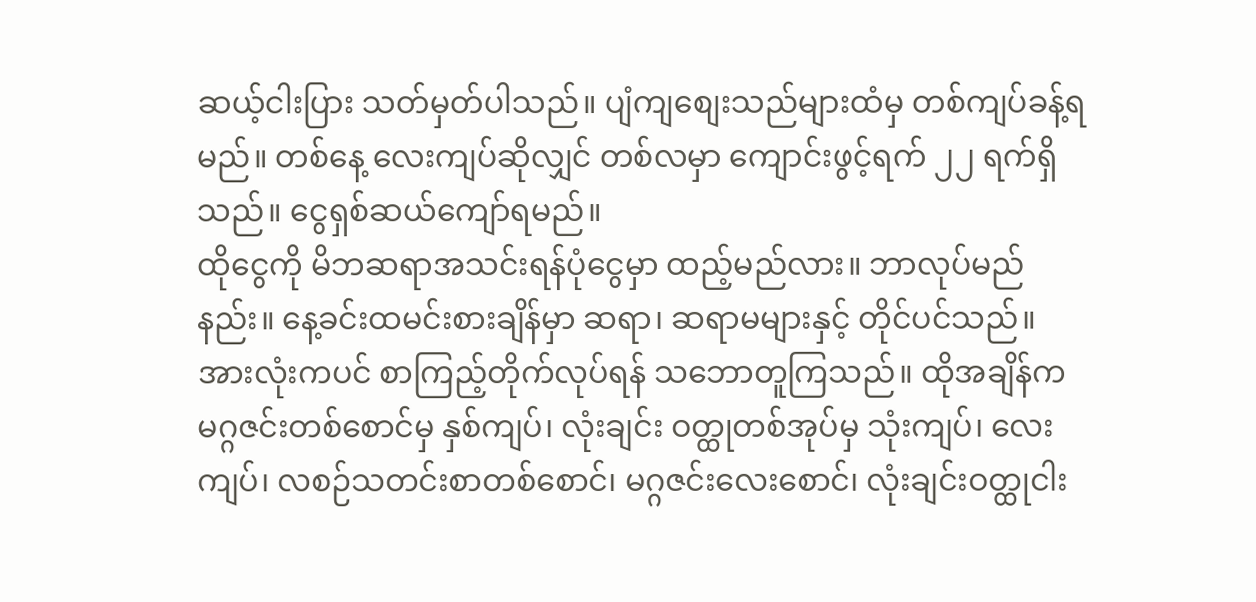ဆယ့်ငါးပြား သတ်မှတ်ပါသည်။ ပျံကျစျေးသည်များထံမှ တစ်ကျပ်ခန့်ရမည်။ တစ်နေ့ လေးကျပ်ဆိုလျှင် တစ်လမှာ ကျောင်းဖွင့်ရက် ၂၂ ရက်ရှိသည်။ ငွေရှစ်ဆယ်ကျော်ရမည်။
ထိုငွေကို မိဘဆရာအသင်းရန်ပုံငွေမှာ ထည့်မည်လား။ ဘာလုပ်မည်နည်း။ နေ့ခင်းထမင်းစားချိန်မှာ ဆရာ၊ ဆရာမများနှင့် တိုင်ပင်သည်။ အားလုံးကပင် စာကြည့်တိုက်လုပ်ရန် သဘောတူကြသည်။ ထိုအချိန်က မဂ္ဂဇင်းတစ်စောင်မှ နှစ်ကျပ်၊ လုံးချင်း ဝတ္ထုတစ်အုပ်မှ သုံးကျပ်၊ လေးကျပ်၊ လစဉ်သတင်းစာတစ်စောင်၊ မဂ္ဂဇင်းလေးစောင်၊ လုံးချင်းဝတ္ထုငါး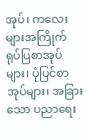အုပ်၊ ကလေးများအကြိုက် ရုပ်ပြစာအုပ်များ၊ ပုံပြင်စာအုပ်များ၊ အခြားသော ပညာရေး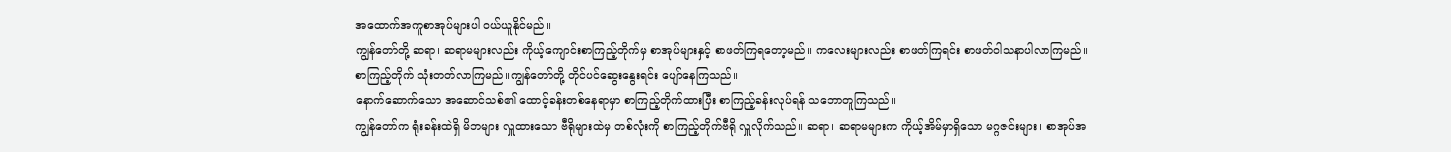အထောက်အကူစာအုပ်များပါ ဝယ်ယူနိုင်မည်။
ကျွန်တော်တို့ ဆရာ၊ ဆရာမများလည်း ကိုယ့်ကျောင်းစာကြည့်တိုက်မှ စာအုပ်များနှင့် စာဖတ်ကြရတော့မည်။ ကလေးများလည်း စာဖတ်ကြရင်း စာဖတ်ဝါသနာပါလာကြမည်။ စာကြည့်တိုက် သုံးတတ်လာကြမည်။ကျွန်တော်တို့ တိုင်ပင်ဆွေးနွေးရင်း ပျော်နေကြသည်။
နောက်ဆောက်သော အဆောင်သစ်၏ ထောင့်ခန်းတစ်နေရာမှာ စာကြည့်တိုက်ထားပြီး စာကြည့်ခန်းလုပ်ရန် သဘောတူကြသည်။
ကျွန်တော်က ရုံးခန်းထဲရှိ မိဘများ လှူထားသော ဗီရိုများထဲမှ တစ်လုံးကို စာကြည့်တိုက်ဗီရို လှူလိုက်သည်။ ဆရာ၊ ဆရာမများက ကိုယ့်အိမ်မှာရှိသော မဂ္ဂဇင်းများ၊ စာအုပ်အ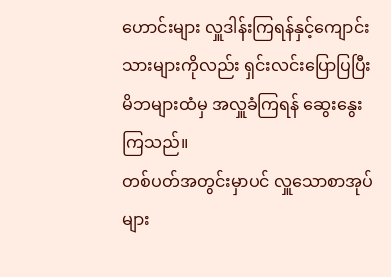ဟောင်းများ လှူဒါန်းကြရန်နှင့်ကျောင်းသားများကိုလည်း ရှင်းလင်းပြောပြပြီး မိဘများထံမှ အလှူခံကြရန် ဆွေးနွေးကြသည်။
တစ်ပတ်အတွင်းမှာပင် လှူသောစာအုပ်များ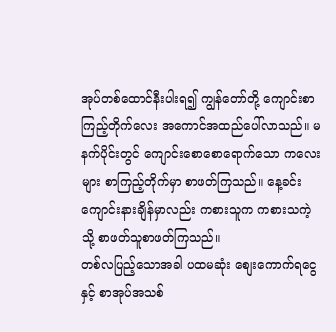အုပ်တစ်ထောင်နီးပါးရ၍ ကျွန်တော်တို့ ကျောင်းစာကြည့်တိုက်လေး အကောင်အထည်ပေါ်လာသည်။ မနက်ပိုင်းတွင် ကျောင်းစောစောရောက်သော ကလေးများ စာကြည့်တိုက်မှာ စာဖတ်ကြသည်။ နေ့ခင်း ကျောင်းနားချိန်မှာလည်း ကစားသူက ကစားသကဲ့သို့ စာဖတ်သူစာဖတ်ကြသည်။
တစ်လပြည့်သောအခါ ပထမဆုံး စျေးကောက်ရငွေနှင့် စာအုပ်အသစ်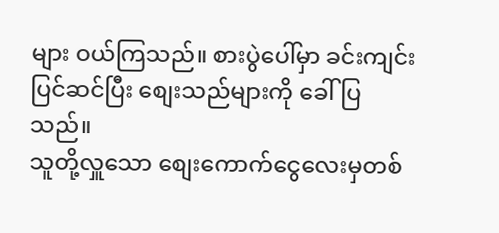များ ဝယ်ကြသည်။ စားပွဲပေါ်မှာ ခင်းကျင်းပြင်ဆင်ပြီး စျေးသည်များကို ခေါ်ပြသည်။
သူတို့လှူသော စျေးကောက်ငွေလေးမှတစ်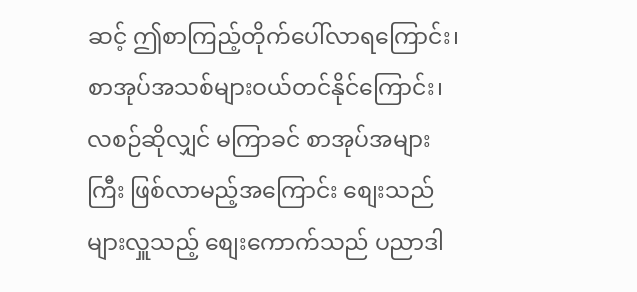ဆင့် ဤစာကြည့်တိုက်ပေါ်လာရကြောင်း၊ စာအုပ်အသစ်များဝယ်တင်နိုင်ကြောင်း၊ လစဉ်ဆိုလျှင် မကြာခင် စာအုပ်အများကြီး ဖြစ်လာမည့်အကြောင်း စျေးသည်များလှူသည့် စျေးကောက်သည် ပညာဒါ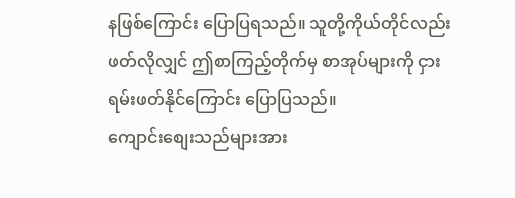နဖြစ်ကြောင်း ပြောပြရသည်။ သူတို့ကိုယ်တိုင်လည်း ဖတ်လိုလျှင် ဤစာကြည့်တိုက်မှ စာအုပ်များကို ငှားရမ်းဖတ်နိုင်ကြောင်း ပြောပြသည်။
ကျောင်းစျေးသည်များအား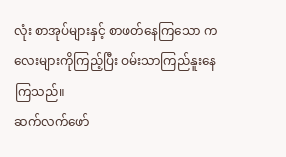လုံး စာအုပ်များနှင့် စာဖတ်နေကြသော ကလေးများကိုကြည့်ပြီး ဝမ်းသာကြည်နူးနေကြသည်။
ဆက်လက်ဖော်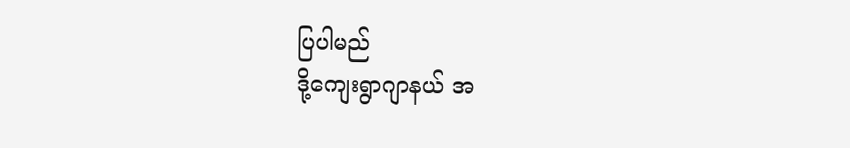ပြပါမည်
ဒို့ကျေးရွာဂျာနယ် အ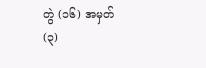တွဲ (၁၆) အမှတ် (၃)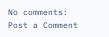No comments:
Post a Comment